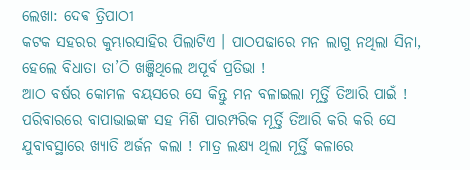ଲେଖା: ଦେଵ ତ୍ରିପାଠୀ
କଟକ ସହରର କୁମ୍ଭାରସାହିର ପିଲାଟିଏ । ପାଠପଢାରେ ମନ ଲାଗୁ ନଥିଲା ସିନା, ହେଲେ ବିଧାତା ତା’ଠି ଖଞ୍ଜିଥିଲେ ଅପୂର୍ବ ପ୍ରତିଭା !
ଆଠ ବର୍ଷର କୋମଳ ବୟସରେ ସେ କିନ୍ତୁ ମନ ବଳାଇଲା ମୂର୍ତ୍ତି ତିଆରି ପାଇଁ ! ପରିବାରରେ ବାପାଭାଇଙ୍କ ସହ ମିଶି ପାରମ୍ପରିକ ମୂର୍ତ୍ତି ତିଆରି କରି କରି ସେ ଯୁବାବସ୍ଥାରେ ଖ୍ୟାତି ଅର୍ଜନ କଲା ! ମାତ୍ର ଲକ୍ଷ୍ୟ ଥିଲା ମୂର୍ତ୍ତି କଳାରେ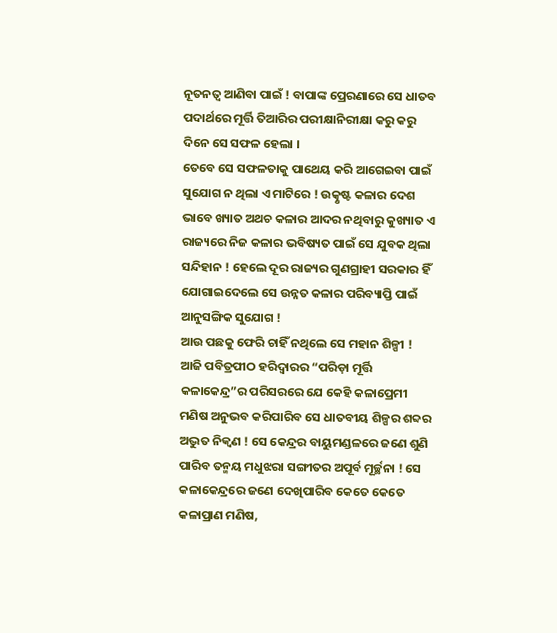ନୂତନତ୍ବ ଆଣିବା ପାଇଁ ! ବାପାଙ୍କ ପ୍ରେରଣାରେ ସେ ଧାତବ ପଦାର୍ଥରେ ମୂର୍ତ୍ତି ତିଆରିର ପରୀକ୍ଷାନିରୀକ୍ଷା କରୁ କରୁ ଦିନେ ସେ ସଫଳ ହେଲା ।
ତେବେ ସେ ସଫଳତାକୁ ପାଥେୟ କରି ଆଗେଇବା ପାଇଁ ସୁଯୋଗ ନ ଥିଲା ଏ ମାଟିରେ ! ଉତ୍କୃଷ୍ଟ କଳାର ଦେଶ ଭାବେ ଖ୍ୟାତ ଅଥଚ କଳାର ଆଦର ନଥିବାରୁ କୁଖ୍ୟାତ ଏ ରାଜ୍ୟରେ ନିଜ କଳାର ଭବିଷ୍ୟତ ପାଇଁ ସେ ଯୁବକ ଥିଲା ସନ୍ଦିହାନ ! ହେଲେ ଦୂର ରାଜ୍ୟର ଗୁଣଗ୍ରାହୀ ସରକାର ହିଁ ଯୋଗାଇଦେଲେ ସେ ଉନ୍ନତ କଳାର ପରିବ୍ୟାପ୍ତି ପାଇଁ ଆନୁସଙ୍ଗିକ ସୁଯୋଗ !
ଆଉ ପଛକୁ ଫେରି ଚାହିଁ ନଥିଲେ ସେ ମହାନ ଶିଳ୍ପୀ !
ଆଜି ପବିତ୍ରପୀଠ ହରିଦ୍ଵାରର “ପରିଡ଼ା ମୂର୍ତ୍ତି କଳାକେନ୍ଦ୍ର”ର ପରିସରରେ ଯେ କେହି କଳାପ୍ରେମୀ ମଣିଷ ଅନୁଭବ କରିପାରିବ ସେ ଧାତବୀୟ ଶିଳ୍ପର ଶବ୍ଦର ଅଦ୍ଭୁତ ନିକ୍ୱଣ ! ସେ କେନ୍ଦ୍ରର ବାୟୁମଣ୍ଡଳରେ ଜଣେ ଶୁଣି ପାରିବ ତନ୍ମୟ ମଧୁଝରା ସଙ୍ଗୀତର ଅପୂର୍ବ ମୂର୍ଚ୍ଛନା ! ସେ କଳାକେନ୍ଦ୍ରରେ ଜଣେ ଦେଖିପାରିବ କେତେ କେତେ କଳାପ୍ରାଣ ମଣିଷ,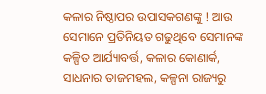କଳାର ନିଷ୍ଠାପର ଉପାସକଗଣଙ୍କୁ ! ଆଉ ସେମାନେ ପ୍ରତିନିୟତ ଗଢୁଥିବେ ସେମାନଙ୍କ କଳ୍ପିତ ଆର୍ଯ୍ୟାବର୍ତ୍ତ, କଳାର କୋଣାର୍କ, ସାଧନାର ତାଜମହଲ, କଳ୍ପନା ରାଜ୍ୟରୁ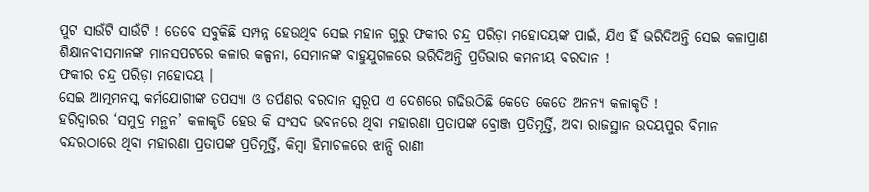ପୁଟ ସାଉଁଟି ସାଉଁଟି ! ତେବେ ସବୁକିଛି ସମ୍ପନ୍ନ ହେଉଥିବ ସେଇ ମହାନ ଗୁରୁ ଫକୀର ଚନ୍ଦ୍ର ପରିଡ଼ା ମହୋଦୟଙ୍କ ପାଇଁ, ଯିଏ ହିଁ ଭରିଦିଅନ୍ତି ସେଇ କଳାପ୍ରାଣ ଶିକ୍ଷାନବୀସମାନଙ୍କ ମାନସପଟରେ କଳାର କଳ୍ପନା, ସେମାନଙ୍କ ବାହୁଯୁଗଳରେ ଭରିଦିଅନ୍ତି ପ୍ରତିଭାର କମନୀୟ ବରଦାନ !
ଫକୀର ଚନ୍ଦ୍ର ପରିଡ଼ା ମହୋଦୟ ।
ସେଇ ଆତ୍ମମନସ୍କ କର୍ମଯୋଗୀଙ୍କ ତପସ୍ୟା ଓ ତର୍ପଣର ବରଦାନ ସ୍ବରୂପ ଏ ଦେଶରେ ଗଢିଉଠିଛି କେତେ କେତେ ଅନନ୍ୟ କଳାକୃତି !
ହରିଦ୍ଵାରର ‘ସମୁଦ୍ର ମନ୍ଥନ’ କଳାକୃତି ହେଉ କି ସଂସଦ ଭବନରେ ଥିବା ମହାରଣା ପ୍ରତାପଙ୍କ ବ୍ରୋଞ୍ଜ ପ୍ରତିମୂର୍ତ୍ତି, ଅବା ରାଜସ୍ଥାନ ଉଦୟପୁର ବିମାନ ବନ୍ଦରଠାରେ ଥିବା ମହାରଣା ପ୍ରତାପଙ୍କ ପ୍ରତିମୂର୍ତ୍ତି, କିମ୍ବା ହିମାଚଳରେ ଝାନ୍ସି ରାଣୀ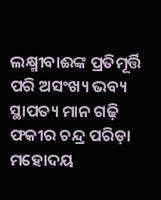ଲକ୍ଷ୍ମୀବାଈଙ୍କ ପ୍ରତିମୂର୍ତ୍ତି ପରି ଅସଂଖ୍ୟ ଭବ୍ୟ ସ୍ଥାପତ୍ୟ ମାନ ଗଢ଼ି ଫକୀର ଚନ୍ଦ୍ର ପରିଡ଼ା ମହୋଦୟ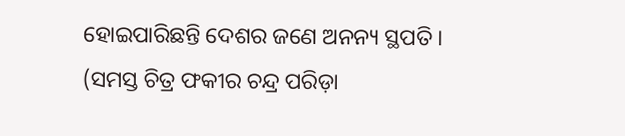ହୋଇପାରିଛନ୍ତି ଦେଶର ଜଣେ ଅନନ୍ୟ ସ୍ଥପତି ।
(ସମସ୍ତ ଚିତ୍ର ଫକୀର ଚନ୍ଦ୍ର ପରିଡ଼ା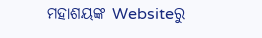ମହାଶୟଙ୍କ Websiteରୁ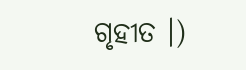ଗୃହୀତ ।)